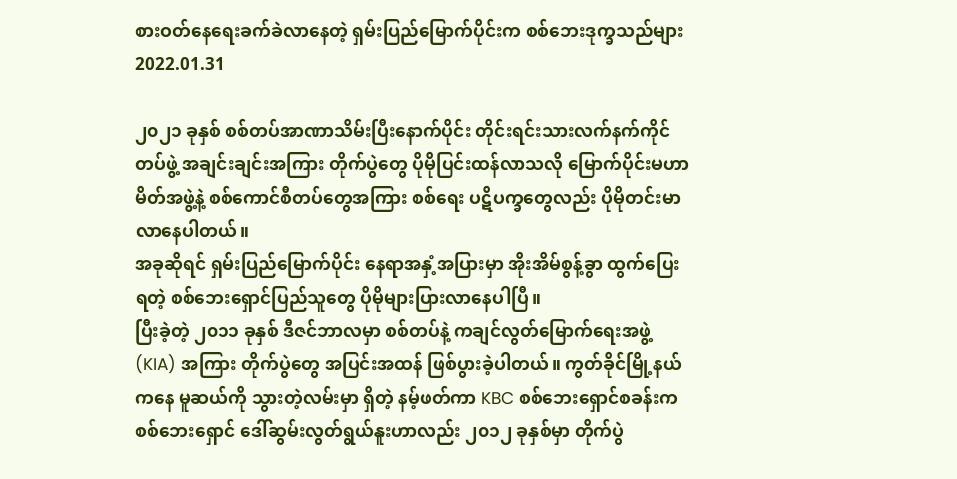စားဝတ်နေရေးခက်ခဲလာနေတဲ့ ရှမ်းပြည်မြောက်ပိုင်းက စစ်ဘေးဒုက္ခသည်များ
2022.01.31

၂၀၂၁ ခုနှစ် စစ်တပ်အာဏာသိမ်းပြီးနောက်ပိုင်း တိုင်းရင်းသားလက်နက်ကိုင်တပ်ဖွဲ့ အချင်းချင်းအကြား တိုက်ပွဲတွေ ပိုမိုပြင်းထန်လာသလို မြောက်ပိုင်းမဟာမိတ်အဖွဲ့နဲ့ စစ်ကောင်စီတပ်တွေအကြား စစ်ရေး ပဋိပက္ခတွေလည်း ပိုမိုတင်းမာလာနေပါတယ်။
အခုဆိုရင် ရှမ်းပြည်မြောက်ပိုင်း နေရာအနှံ့အပြားမှာ အိုးအိမ်စွန့်ခွာ ထွက်ပြေးရတဲ့ စစ်ဘေးရှောင်ပြည်သူတွေ ပိုမိုများပြားလာနေပါပြီ။
ပြီးခဲ့တဲ့ ၂၀၁၁ ခုနှစ် ဒီဇင်ဘာလမှာ စစ်တပ်နဲ့ ကချင်လွတ်မြောက်ရေးအဖွဲ့ (KIA) အကြား တိုက်ပွဲတွေ အပြင်းအထန် ဖြစ်ပွားခဲ့ပါတယ်။ ကွတ်ခိုင်မြို့နယ်ကနေ မူဆယ်ကို သွားတဲ့လမ်းမှာ ရှိတဲ့ နမ့်ဖတ်ကာ KBC စစ်ဘေးရှောင်စခန်းက စစ်ဘေးရှောင် ဒေါ်ဆွမ်းလွတ်ရွယ်နူးဟာလည်း ၂၀၁၂ ခုနှစ်မှာ တိုက်ပွဲ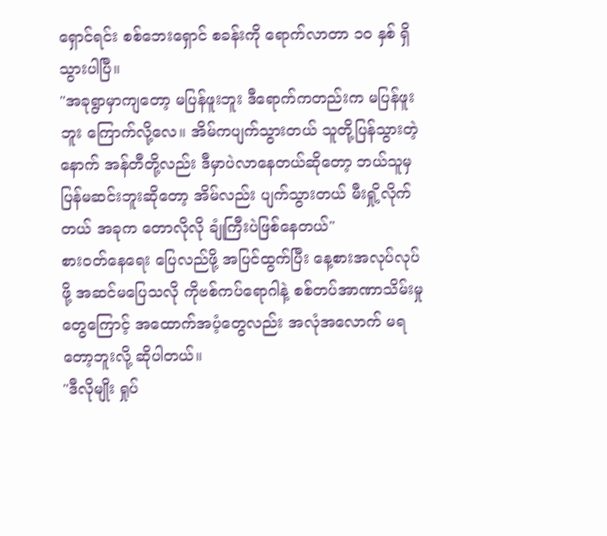ရှောင်ရင်း စစ်ဘေးရှောင် စခန်းကို ရောက်လာတာ ၁၀ နှစ် ရှိသွားပါပြီ။
"အခုရွာမှာကျတော့ မပြန်ဖူးဘူး ဒီရောက်ကတည်းက မပြန်ဖူးဘူး ကြောက်လို့လေ။ အိမ်ကပျက်သွားတယ် သူတို့ပြန်သွားတဲ့နောက် အန်တီတို့လည်း ဒီမှာပဲလာနေတယ်ဆိုတော့ ဘယ်သူမှ ပြန်မဆင်းဘူးဆိုတော့ အိမ်လည်း ပျက်သွားတယ် မီးရှို့လိုက်တယ် အခုက တောလိုလို ချုံကြီးပဲဖြစ်နေတယ်"
စားဝတ်နေရေး ပြေလည်ဖို့ အပြင်ထွက်ပြီး နေ့စားအလုပ်လုပ်ဖို့ အဆင်မပြေသလို ကိုဗစ်ကပ်ရောဂါနဲ့ စစ်တပ်အာဏာသိမ်းမှုတွေကြောင့် အထောက်အပံ့တွေလည်း အလုံအလောက် မရတော့ဘူးလို့ ဆိုပါတယ်။
"ဒီလိုမျိုး ရှုပ်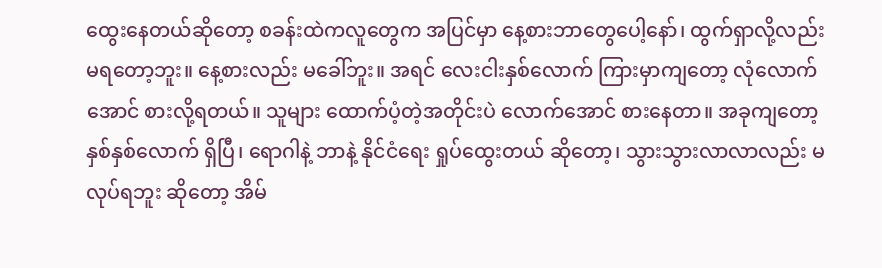ထွေးနေတယ်ဆိုတော့ စခန်းထဲကလူတွေက အပြင်မှာ နေ့စားဘာတွေပေါ့နော်၊ ထွက်ရှာလို့လည်း မရတော့ဘူး။ နေ့စားလည်း မခေါ်ဘူး။ အရင် လေးငါးနှစ်လောက် ကြားမှာကျတော့ လုံလောက်အောင် စားလို့ရတယ်။ သူများ ထောက်ပံ့တဲ့အတိုင်းပဲ လောက်အောင် စားနေတာ။ အခုကျတော့ နှစ်နှစ်လောက် ရှိပြီ၊ ရောဂါနဲ့ ဘာနဲ့ နိုင်ငံရေး ရှုပ်ထွေးတယ် ဆိုတော့၊ သွားသွားလာလာလည်း မလုပ်ရဘူး ဆိုတော့ အိမ်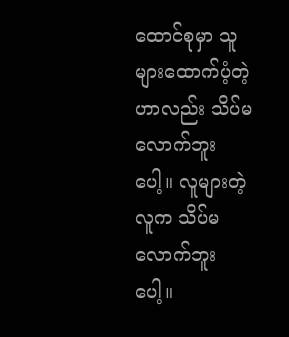ထောင်စုမှာ သူများထောက်ပံ့တဲ့ဟာလည်း သိပ်မလောက်ဘူးပေါ့။ လူများတဲ့ လူက သိပ်မလောက်ဘူးပေါ့။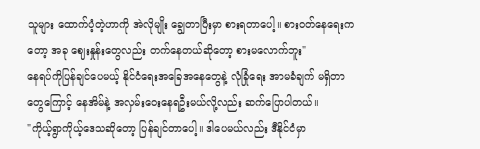သူများ ထောက်ပံ့တဲ့ဟာကို အဲလိုမျိုး ချွေတာပြီးမှာ စားရတာပေါ့။ စားဝတ်နေရေးကတော့ အခု ဈေးနှုန်းတွေလည်း တက်နေတယ်ဆိုတော့ စားမလောက်ဘူး"
နေရပ်ကိုပြန်ချင်ပေမယ့် နိုင်ငံရေးအခြေအနေတွေနဲ့ လုံခြုံရေး အာမခံချက် မရှိတာတွေကြောင့် နေအိမ်နဲ့ အလှမ်းဝေးနေရဦးမယ်လို့လည်း ဆက်ပြောပါတယ်။
"ကိုယ့်ရွာကိုယ့်ဒေသဆိုတော့ ပြန်ချင်တာပေါ့။ ဒါပေမယ်လည်း ဒီနိုင်ငံမှာ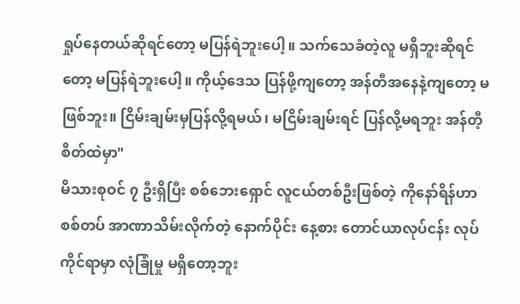ရှုပ်နေတယ်ဆိုရင်တော့ မပြန်ရဲဘူးပေါ့။ သက်သေခံတဲ့လူ မရှိဘူးဆိုရင်တော့ မပြန်ရဲဘူးပေါ့။ ကိုယ့်ဒေသ ပြန်ဖို့ကျတော့ အန်တီအနေနဲ့ကျတော့ မဖြစ်ဘူး။ ငြိမ်းချမ်းမှပြန်လို့ရမယ်၊ မငြိမ်းချမ်းရင် ပြန်လို့မရဘူး အန်တီ့စိတ်ထဲမှာ"
မိသားစုဝင် ၇ ဦးရှိပြီး စစ်ဘေးရှောင် လူငယ်တစ်ဦးဖြစ်တဲ့ ကိုနော်ရိန်ဟာ စစ်တပ် အာဏာသိမ်းလိုက်တဲ့ နောက်ပိုင်း နေ့စား တောင်ယာလုပ်ငန်း လုပ်ကိုင်ရာမှာ လုံခြုံမှု မရှိတော့ဘူး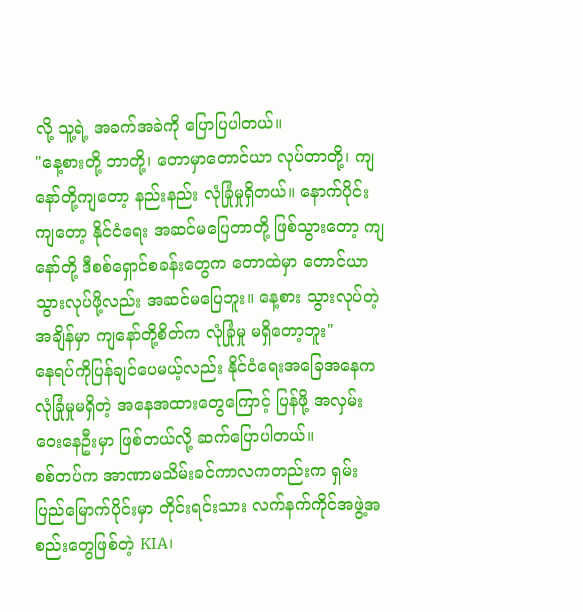လို့ သူ့ရဲ့ အခက်အခဲကို ပြောပြပါတယ်။
"နေ့စားတို့ ဘာတို့၊ တောမှာတောင်ယာ လုပ်တာတို့၊ ကျနော်တို့ကျတော့ နည်းနည်း လုံခြုံမှုရှိတယ်။ နောက်ပိုင်းကျတော့ နိုင်ငံရေး အဆင်မပြေတာတို့ ဖြစ်သွားတော့ ကျနော်တို့ ဒီစစ်ရှောင်စခန်းတွေက တောထဲမှာ တောင်ယာ သွားလုပ်ဖို့လည်း အဆင်မပြေဘူး။ နေ့စား သွားလုပ်တဲ့အချိန်မှာ ကျနော်တို့စိတ်က လုံခြုံမှု မရှိတော့ဘူး"
နေရပ်ကိုပြန်ချင်ပေမယ့်လည်း နိုင်ငံရေးအခြေအနေက လုံခြုံမှုမရှိတဲ့ အနေအထားတွေကြောင့် ပြန်ဖို့ အလှမ်းဝေးနေဦးမှာ ဖြစ်တယ်လို့ ဆက်ပြောပါတယ်။
စစ်တပ်က အာဏာမသိမ်းခင်ကာလကတည်းက ရှမ်းပြည်မြောက်ပိုင်းမှာ တိုင်းရင်းသား လက်နက်ကိုင်အဖွဲ့အစည်းတွေဖြစ်တဲ့ KIA၊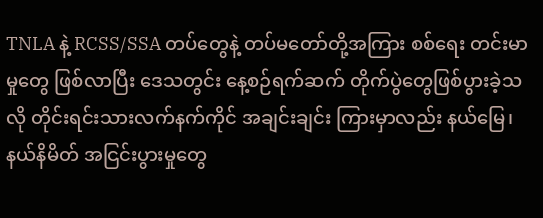TNLA နဲ့ RCSS/SSA တပ်တွေနဲ့ တပ်မတော်တို့အကြား စစ်ရေး တင်းမာမှုတွေ ဖြစ်လာပြီး ဒေသတွင်း နေ့စဉ်ရက်ဆက် တိုက်ပွဲတွေဖြစ်ပွားခဲ့သလို တိုင်းရင်းသားလက်နက်ကိုင် အချင်းချင်း ကြားမှာလည်း နယ်မြေ၊ နယ်နိမိတ် အငြင်းပွားမှုတွေ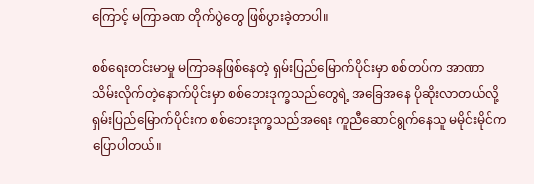ကြောင့် မကြာခဏ တိုက်ပွဲတွေ ဖြစ်ပွားခဲ့တာပါ။

စစ်ရေးတင်းမာမှု မကြာခနဖြစ်နေတဲ့ ရှမ်းပြည်မြောက်ပိုင်းမှာ စစ်တပ်က အာဏာသိမ်းလိုက်တဲ့နောက်ပိုင်းမှာ စစ်ဘေးဒုက္ခသည်တွေရဲ့ အခြေအနေ ပိုဆိုးလာတယ်လို့ ရှမ်းပြည်မြောက်ပိုင်းက စစ်ဘေးဒုက္ခသည်အရေး ကူညီဆောင်ရွက်နေသူ မမိုင်းမိုင်က ပြောပါတယ်။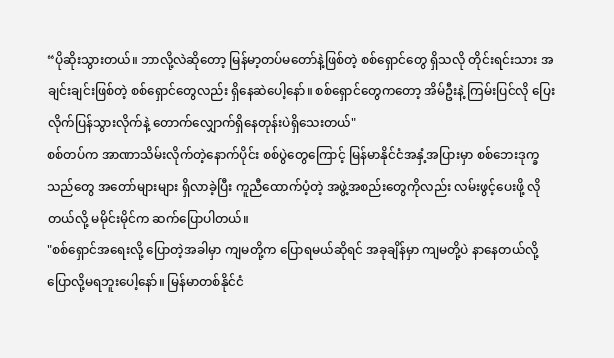“ပိုဆိုးသွားတယ်။ ဘာလို့လဲဆိုတော့ မြန်မာ့တပ်မတော်နဲ့ဖြစ်တဲ့ စစ်ရှောင်တွေ ရှိသလို တိုင်းရင်းသား အချင်းချင်းဖြစ်တဲ့ စစ်ရှောင်တွေလည်း ရှိနေဆဲပေါ့နော်။ စစ်ရှောင်တွေကတော့ အိမ်ဦးနဲ့ ကြမ်းပြင်လို ပြေးလိုက်ပြန်သွားလိုက်နဲ့ တောက်လျှောက်ရှိနေတုန်းပဲရှိသေးတယ်"
စစ်တပ်က အာဏာသိမ်းလိုက်တဲ့နောက်ပိုင်း စစ်ပွဲတွေကြောင့် မြန်မာနိုင်ငံအနှံ့အပြားမှာ စစ်ဘေးဒုက္ခသည်တွေ အတော်များများ ရှိလာခဲ့ပြီး ကူညီထောက်ပံ့တဲ့ အဖွဲ့အစည်းတွေကိုလည်း လမ်းဖွင့်ပေးဖို့ လိုတယ်လို့ မမိုင်းမိုင်က ဆက်ပြောပါတယ်။
"စစ်ရှောင်အရေးလို့ ပြောတဲ့အခါမှာ ကျမတို့က ပြောရမယ်ဆိုရင် အခုချိန်မှာ ကျမတို့ပဲ နာနေတယ်လို့ ပြောလို့မရဘူးပေါ့နော်။ မြန်မာတစ်နိုင်ငံ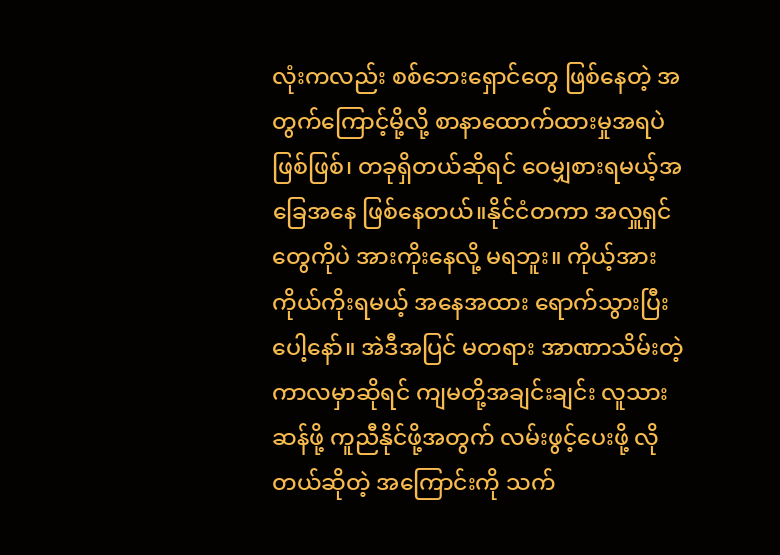လုံးကလည်း စစ်ဘေးရှောင်တွေ ဖြစ်နေတဲ့ အတွက်ကြောင့်မို့လို့ စာနာထောက်ထားမှုအရပဲ ဖြစ်ဖြစ်၊ တခုရှိတယ်ဆိုရင် ဝေမျှစားရမယ့်အခြေအနေ ဖြစ်နေတယ်။နိုင်ငံတကာ အလှူရှင်တွေကိုပဲ အားကိုးနေလို့ မရဘူး။ ကိုယ့်အားကိုယ်ကိုးရမယ့် အနေအထား ရောက်သွားပြီးပေါ့နော်။ အဲဒီအပြင် မတရား အာဏာသိမ်းတဲ့ကာလမှာဆိုရင် ကျမတို့အချင်းချင်း လူသားဆန်ဖို့ ကူညီနိုင်ဖို့အတွက် လမ်းဖွင့်ပေးဖို့ လိုတယ်ဆိုတဲ့ အကြောင်းကို သက်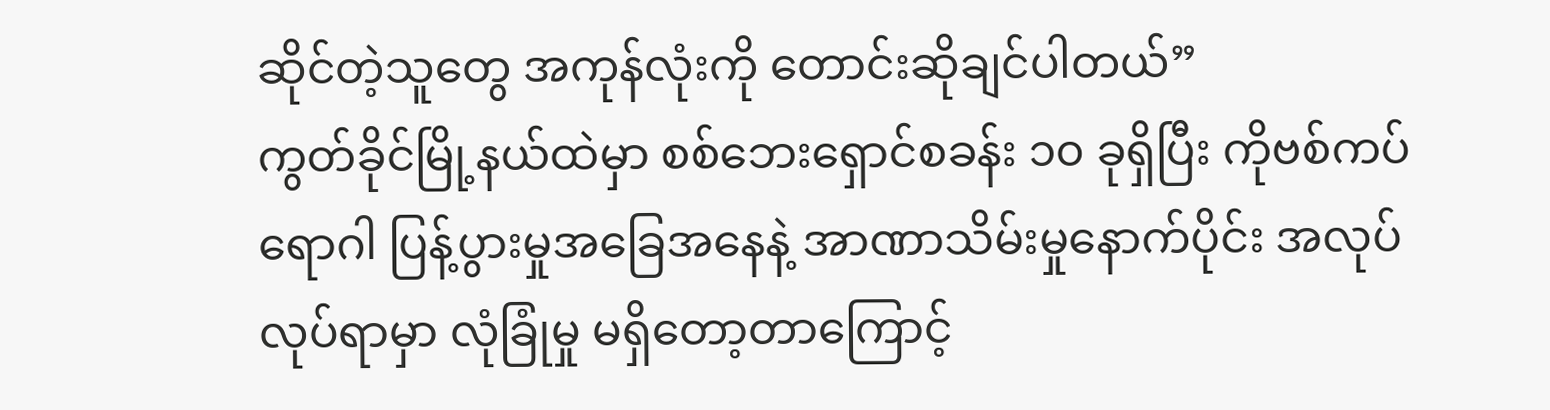ဆိုင်တဲ့သူတွေ အကုန်လုံးကို တောင်းဆိုချင်ပါတယ်”
ကွတ်ခိုင်မြို့နယ်ထဲမှာ စစ်ဘေးရှောင်စခန်း ၁၀ ခုရှိပြီး ကိုဗစ်ကပ်ရောဂါ ပြန့်ပွားမှုအခြေအနေနဲ့ အာဏာသိမ်းမှုနောက်ပိုင်း အလုပ်လုပ်ရာမှာ လုံခြုံမှု မရှိတော့တာကြောင့်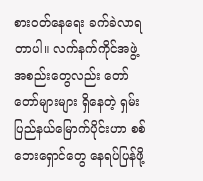စားဝတ်နေရေး ခက်ခဲလာရတာပါ။ လက်နက်ကိုင်အဖွဲ့အစည်းတွေလည်း တော်တော်များများ ရှိနေတဲ့ ရှမ်းပြည်နယ်မြောက်ပိုင်းဟာ စစ်ဘေးရှောင်တွေ နေရပ်ပြန်ဖို့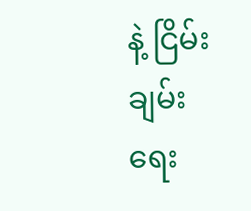နဲ့ ငြိမ်းချမ်းရေး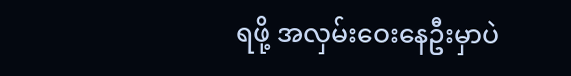ရဖို့ အလှမ်းဝေးနေဦးမှာပဲ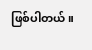ဖြစ်ပါတယ်။